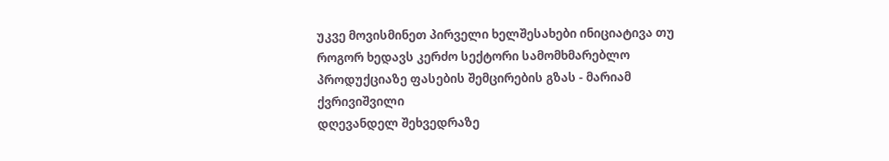უკვე მოვისმინეთ პირველი ხელშესახები ინიციატივა თუ როგორ ხედავს კერძო სექტორი სამომხმარებლო პროდუქციაზე ფასების შემცირების გზას - მარიამ ქვრივიშვილი
დღევანდელ შეხვედრაზე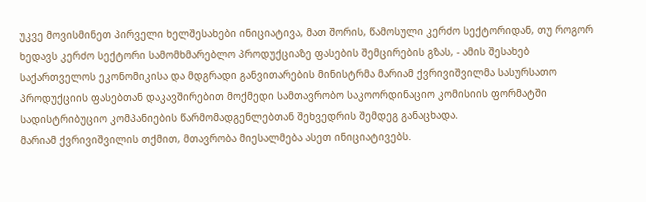უკვე მოვისმინეთ პირველი ხელშესახები ინიციატივა, მათ შორის, წამოსული კერძო სექტორიდან, თუ როგორ ხედავს კერძო სექტორი სამომხმარებლო პროდუქციაზე ფასების შემცირების გზას, - ამის შესახებ საქართველოს ეკონომიკისა და მდგრადი განვითარების მინისტრმა მარიამ ქვრივიშვილმა სასურსათო პროდუქციის ფასებთან დაკავშირებით მოქმედი სამთავრობო საკოორდინაციო კომისიის ფორმატში სადისტრიბუციო კომპანიების წარმომადგენლებთან შეხვედრის შემდეგ განაცხადა.
მარიამ ქვრივიშვილის თქმით, მთავრობა მიესალმება ასეთ ინიციატივებს.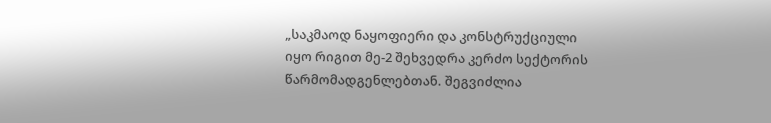„საკმაოდ ნაყოფიერი და კონსტრუქციული იყო რიგით მე-2 შეხვედრა კერძო სექტორის წარმომადგენლებთან. შეგვიძლია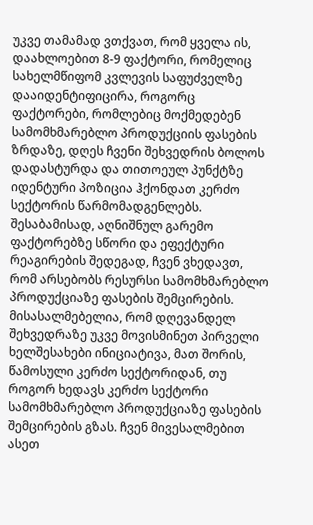უკვე თამამად ვთქვათ, რომ ყველა ის, დაახლოებით 8-9 ფაქტორი, რომელიც სახელმწიფომ კვლევის საფუძველზე დააიდენტიფიცირა, როგორც ფაქტორები, რომლებიც მოქმედებენ სამომხმარებლო პროდუქციის ფასების ზრდაზე, დღეს ჩვენი შეხვედრის ბოლოს დადასტურდა და თითოეულ პუნქტზე იდენტური პოზიცია ჰქონდათ კერძო სექტორის წარმომადგენლებს. შესაბამისად, აღნიშნულ გარემო ფაქტორებზე სწორი და ეფექტური რეაგირების შედეგად, ჩვენ ვხედავთ, რომ არსებობს რესურსი სამომხმარებლო პროდუქციაზე ფასების შემცირების. მისასალმებელია, რომ დღევანდელ შეხვედრაზე უკვე მოვისმინეთ პირველი ხელშესახები ინიციატივა, მათ შორის, წამოსული კერძო სექტორიდან, თუ როგორ ხედავს კერძო სექტორი სამომხმარებლო პროდუქციაზე ფასების შემცირების გზას. ჩვენ მივესალმებით ასეთ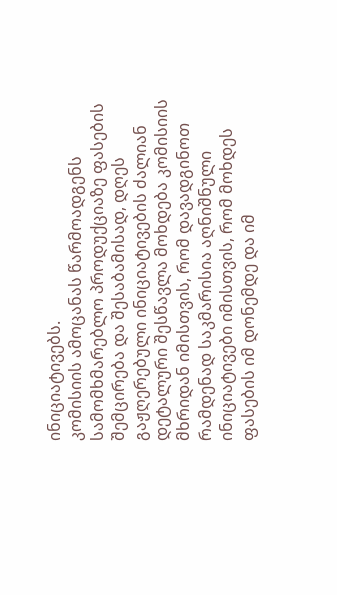ინიციატივებს.
კომისიის ამოცანას წარმოადგენს სამომხმარებლო პროდუქციაზე ფასების შემცირება და შესაბამისად, დღეს გაჟღერებული ინიციატივების ძალიან დეტალური შესწავლა მოხდება კომისიის მხრიდან იმისთვის, რომ დავადგინოთ რამდენად საკმარისია აღნიშნული ინიციატივები იმისთვის, რომ მოხდეს ფასების იმ დონემდე და იმ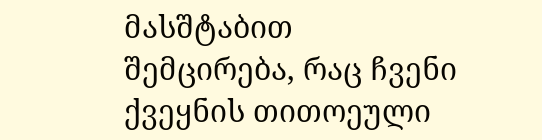მასშტაბით შემცირება, რაც ჩვენი ქვეყნის თითოეული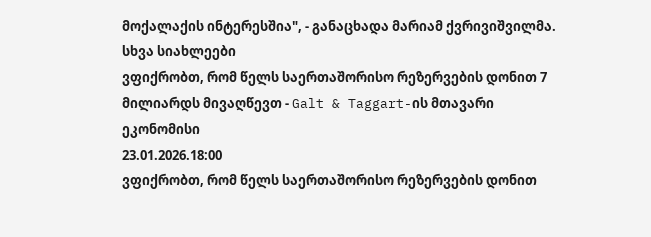მოქალაქის ინტერესშია", - განაცხადა მარიამ ქვრივიშვილმა.
სხვა სიახლეები
ვფიქრობთ, რომ წელს საერთაშორისო რეზერვების დონით 7 მილიარდს მივაღწევთ - Galt & Taggart-ის მთავარი ეკონომისი
23.01.2026.18:00
ვფიქრობთ, რომ წელს საერთაშორისო რეზერვების დონით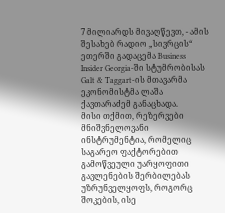7 მილიარდს მივაღწევთ, - ამის შესახებ რადიო „სივრცის“ ეთერში გადაცემა Business Insider Georgia-ში სტუმრობისას Galt & Taggart-ის მთავარმა ეკონომისტმა ლაშა ქავთარაძემ განაცხადა.
მისი თქმით, რეზერვები მნიშვნელოვანი ინსტრუმენტია, რომელიც საგარეო ფაქტორებით გამოწვეული უარყოფითი გავლენების შერბილებას უზრუნველყოფს, როგორც შოკების, ისე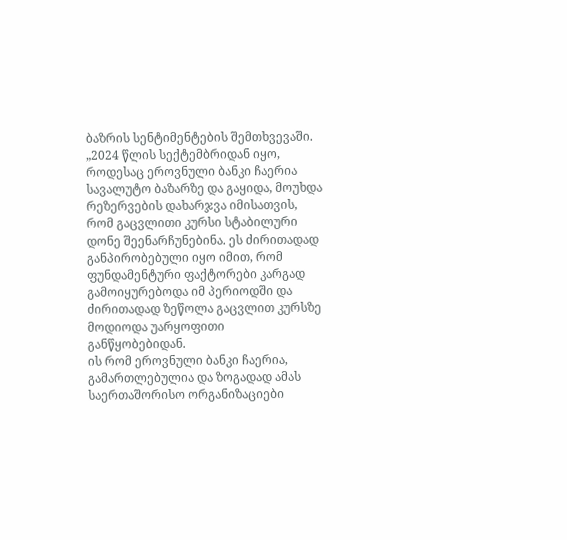ბაზრის სენტიმენტების შემთხვევაში.
„2024 წლის სექტემბრიდან იყო, როდესაც ეროვნული ბანკი ჩაერია სავალუტო ბაზარზე და გაყიდა, მოუხდა რეზერვების დახარჯვა იმისათვის, რომ გაცვლითი კურსი სტაბილური დონე შეენარჩუნებინა. ეს ძირითადად განპირობებული იყო იმით, რომ ფუნდამენტური ფაქტორები კარგად გამოიყურებოდა იმ პერიოდში და ძირითადად ზეწოლა გაცვლით კურსზე მოდიოდა უარყოფითი განწყობებიდან.
ის რომ ეროვნული ბანკი ჩაერია, გამართლებულია და ზოგადად ამას საერთაშორისო ორგანიზაციები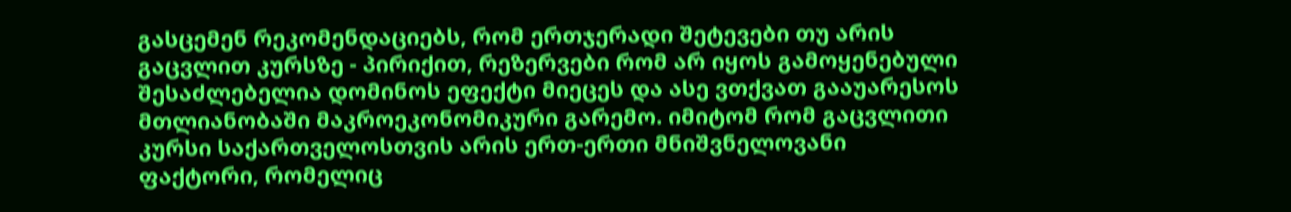გასცემენ რეკომენდაციებს, რომ ერთჯერადი შეტევები თუ არის გაცვლით კურსზე - პირიქით, რეზერვები რომ არ იყოს გამოყენებული შესაძლებელია დომინოს ეფექტი მიეცეს და ასე ვთქვათ გააუარესოს მთლიანობაში მაკროეკონომიკური გარემო. იმიტომ რომ გაცვლითი კურსი საქართველოსთვის არის ერთ-ერთი მნიშვნელოვანი ფაქტორი, რომელიც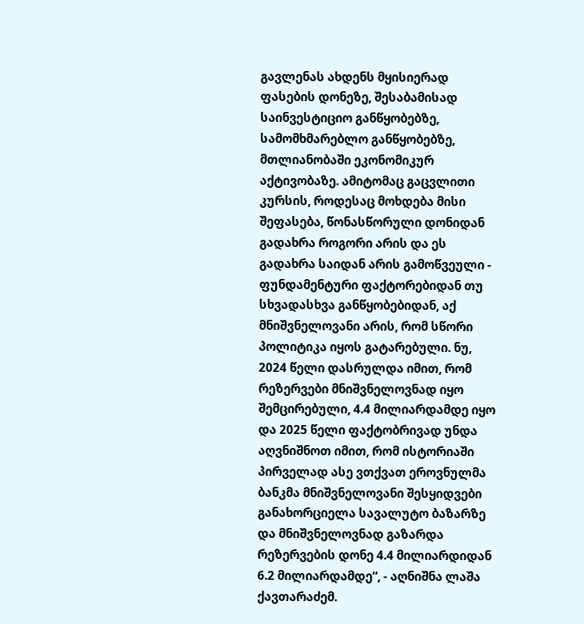გავლენას ახდენს მყისიერად ფასების დონეზე, შესაბამისად საინვესტიციო განწყობებზე, სამომხმარებლო განწყობებზე, მთლიანობაში ეკონომიკურ აქტივობაზე. ამიტომაც გაცვლითი კურსის, როდესაც მოხდება მისი შეფასება, წონასწორული დონიდან გადახრა როგორი არის და ეს გადახრა საიდან არის გამოწვეული - ფუნდამენტური ფაქტორებიდან თუ სხვადასხვა განწყობებიდან, აქ მნიშვნელოვანი არის, რომ სწორი პოლიტიკა იყოს გატარებული. ნუ, 2024 წელი დასრულდა იმით, რომ რეზერვები მნიშვნელოვნად იყო შემცირებული, 4.4 მილიარდამდე იყო და 2025 წელი ფაქტობრივად უნდა აღვნიშნოთ იმით, რომ ისტორიაში პირველად ასე ვთქვათ ეროვნულმა ბანკმა მნიშვნელოვანი შესყიდვები განახორციელა სავალუტო ბაზარზე და მნიშვნელოვნად გაზარდა რეზერვების დონე 4.4 მილიარდიდან 6.2 მილიარდამდე“, - აღნიშნა ლაშა ქავთარაძემ.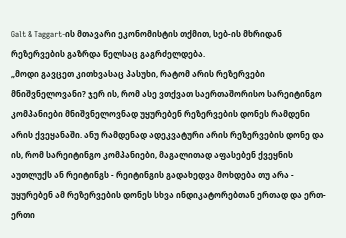Galt & Taggart-ის მთავარი ეკონომისტის თქმით, სებ-ის მხრიდან რეზერვების გაზრდა წელსაც გაგრძელდება.
„მოდი გავცეთ კითხვასაც პასუხი, რატომ არის რეზერვები მნიშვნელოვანი? ჯერ ის, რომ ასე ვთქვათ საერთაშორისო სარეიტინგო კომპანიები მნიშვნელოვნად უყურებენ რეზერვების დონეს რამდენი არის ქვეყანაში. ანუ რამდენად ადეკვატური არის რეზერვების დონე და ის, რომ სარეიტინგო კომპანიები, მაგალითად აფასებენ ქვეყნის აუთლუქს ან რეიტინგს - რეიტინგის გადახედვა მოხდება თუ არა - უყურებენ ამ რეზერვების დონეს სხვა ინდიკატორებთან ერთად და ერთ-ერთი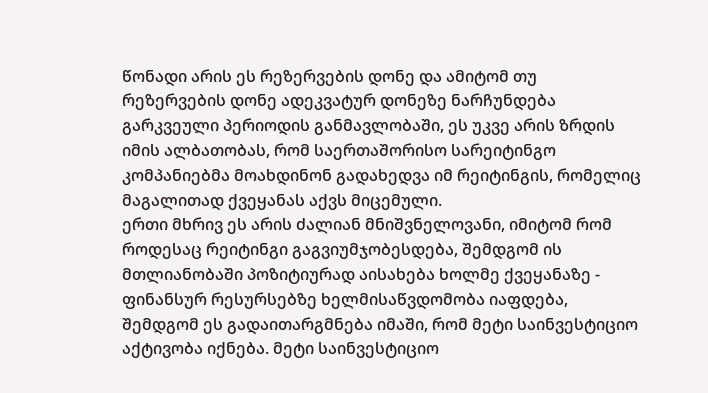წონადი არის ეს რეზერვების დონე და ამიტომ თუ რეზერვების დონე ადეკვატურ დონეზე ნარჩუნდება გარკვეული პერიოდის განმავლობაში, ეს უკვე არის ზრდის იმის ალბათობას, რომ საერთაშორისო სარეიტინგო კომპანიებმა მოახდინონ გადახედვა იმ რეიტინგის, რომელიც მაგალითად ქვეყანას აქვს მიცემული.
ერთი მხრივ ეს არის ძალიან მნიშვნელოვანი, იმიტომ რომ როდესაც რეიტინგი გაგვიუმჯობესდება, შემდგომ ის მთლიანობაში პოზიტიურად აისახება ხოლმე ქვეყანაზე - ფინანსურ რესურსებზე ხელმისაწვდომობა იაფდება, შემდგომ ეს გადაითარგმნება იმაში, რომ მეტი საინვესტიციო აქტივობა იქნება. მეტი საინვესტიციო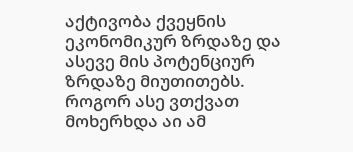აქტივობა ქვეყნის ეკონომიკურ ზრდაზე და ასევე მის პოტენციურ ზრდაზე მიუთითებს.
როგორ ასე ვთქვათ მოხერხდა აი ამ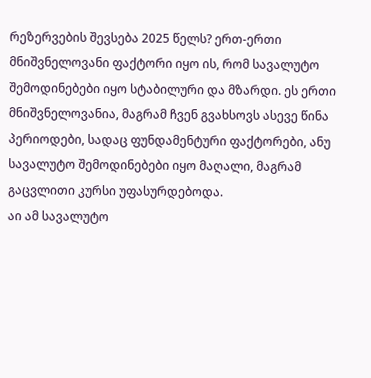რეზერვების შევსება 2025 წელს? ერთ-ერთი მნიშვნელოვანი ფაქტორი იყო ის, რომ სავალუტო შემოდინებები იყო სტაბილური და მზარდი. ეს ერთი მნიშვნელოვანია, მაგრამ ჩვენ გვახსოვს ასევე წინა პერიოდები, სადაც ფუნდამენტური ფაქტორები, ანუ სავალუტო შემოდინებები იყო მაღალი, მაგრამ გაცვლითი კურსი უფასურდებოდა.
აი ამ სავალუტო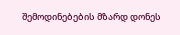შემოდინებების მზარდ დონეს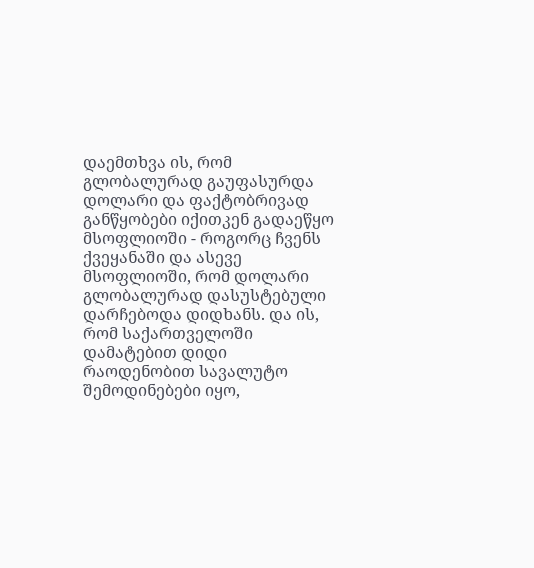დაემთხვა ის, რომ გლობალურად გაუფასურდა დოლარი და ფაქტობრივად განწყობები იქითკენ გადაეწყო მსოფლიოში - როგორც ჩვენს ქვეყანაში და ასევე მსოფლიოში, რომ დოლარი გლობალურად დასუსტებული დარჩებოდა დიდხანს. და ის, რომ საქართველოში დამატებით დიდი რაოდენობით სავალუტო შემოდინებები იყო,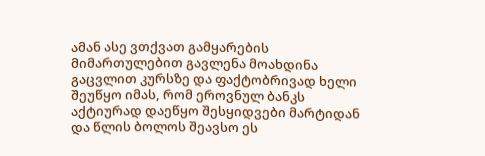ამან ასე ვთქვათ გამყარების მიმართულებით გავლენა მოახდინა გაცვლით კურსზე და ფაქტობრივად ხელი შეუწყო იმას, რომ ეროვნულ ბანკს აქტიურად დაეწყო შესყიდვები მარტიდან და წლის ბოლოს შეავსო ეს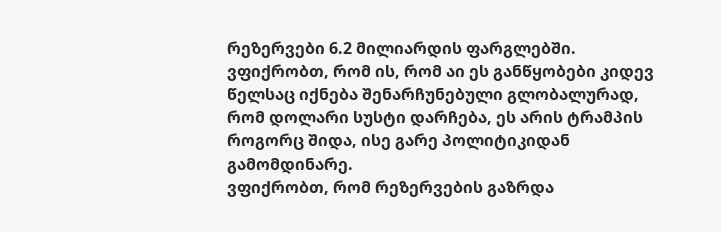რეზერვები 6.2 მილიარდის ფარგლებში. ვფიქრობთ, რომ ის, რომ აი ეს განწყობები კიდევ წელსაც იქნება შენარჩუნებული გლობალურად, რომ დოლარი სუსტი დარჩება, ეს არის ტრამპის როგორც შიდა, ისე გარე პოლიტიკიდან გამომდინარე.
ვფიქრობთ, რომ რეზერვების გაზრდა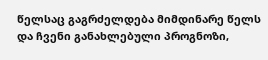წელსაც გაგრძელდება მიმდინარე წელს და ჩვენი განახლებული პროგნოზი,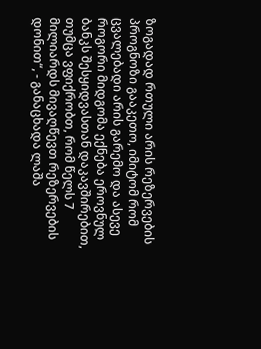ზოგადად რთული არის რეზერვების პროგნოზი გააკეთო, იმიტომ რომ ცვალებადი არის გარემო და ასევე როგორი მიდგომა ექნება ეროვნულ ბანკს შესყიდვასთან დაკავშირებით, თუმცა ვფიქრობთ, რომ წელს 7 მილიარდს მივაღწევთ რეზერვების დონით“, - განაცხადა ლაშა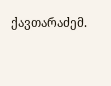ქავთარაძემ.